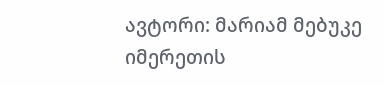ავტორი: მარიამ მებუკე
იმერეთის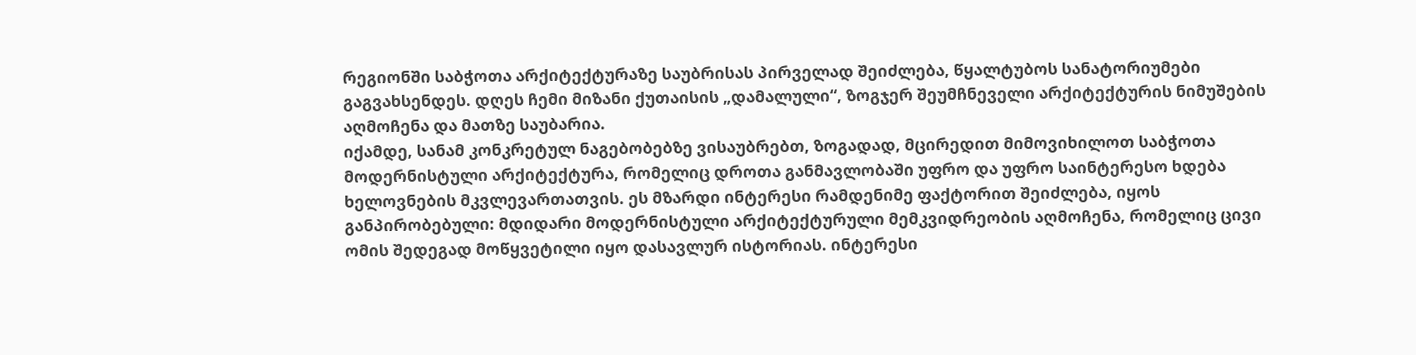რეგიონში საბჭოთა არქიტექტურაზე საუბრისას პირველად შეიძლება, წყალტუბოს სანატორიუმები გაგვახსენდეს. დღეს ჩემი მიზანი ქუთაისის „დამალული“, ზოგჯერ შეუმჩნეველი არქიტექტურის ნიმუშების აღმოჩენა და მათზე საუბარია.
იქამდე, სანამ კონკრეტულ ნაგებობებზე ვისაუბრებთ, ზოგადად, მცირედით მიმოვიხილოთ საბჭოთა მოდერნისტული არქიტექტურა, რომელიც დროთა განმავლობაში უფრო და უფრო საინტერესო ხდება ხელოვნების მკვლევართათვის. ეს მზარდი ინტერესი რამდენიმე ფაქტორით შეიძლება, იყოს განპირობებული: მდიდარი მოდერნისტული არქიტექტურული მემკვიდრეობის აღმოჩენა, რომელიც ცივი ომის შედეგად მოწყვეტილი იყო დასავლურ ისტორიას. ინტერესი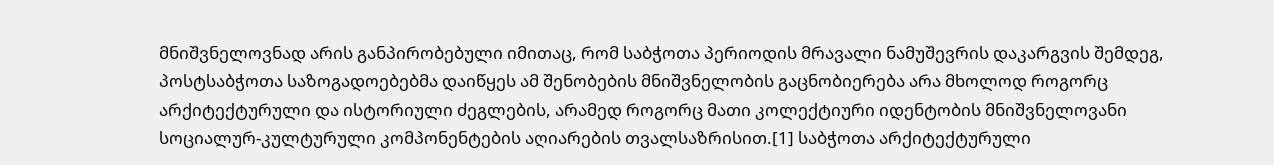მნიშვნელოვნად არის განპირობებული იმითაც, რომ საბჭოთა პერიოდის მრავალი ნამუშევრის დაკარგვის შემდეგ, პოსტსაბჭოთა საზოგადოებებმა დაიწყეს ამ შენობების მნიშვნელობის გაცნობიერება არა მხოლოდ როგორც არქიტექტურული და ისტორიული ძეგლების, არამედ როგორც მათი კოლექტიური იდენტობის მნიშვნელოვანი სოციალურ-კულტურული კომპონენტების აღიარების თვალსაზრისით.[1] საბჭოთა არქიტექტურული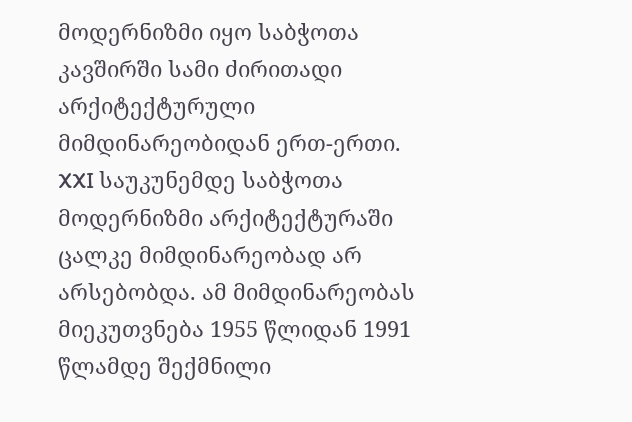მოდერნიზმი იყო საბჭოთა კავშირში სამი ძირითადი არქიტექტურული მიმდინარეობიდან ერთ-ერთი. XXI საუკუნემდე საბჭოთა მოდერნიზმი არქიტექტურაში ცალკე მიმდინარეობად არ არსებობდა. ამ მიმდინარეობას მიეკუთვნება 1955 წლიდან 1991 წლამდე შექმნილი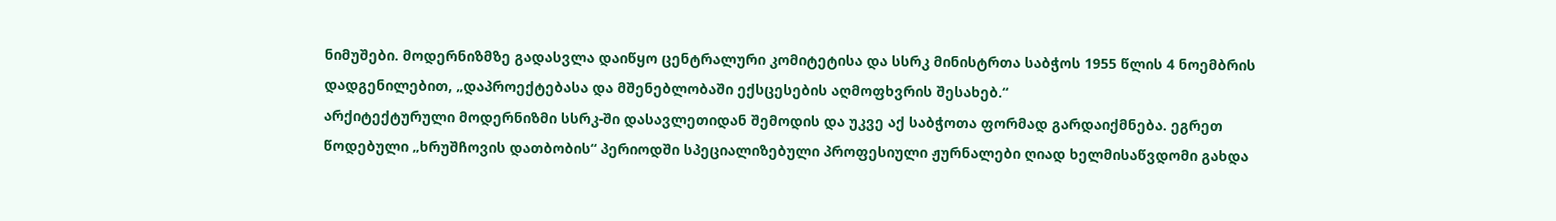ნიმუშები. მოდერნიზმზე გადასვლა დაიწყო ცენტრალური კომიტეტისა და სსრკ მინისტრთა საბჭოს 1955 წლის 4 ნოემბრის დადგენილებით, „დაპროექტებასა და მშენებლობაში ექსცესების აღმოფხვრის შესახებ.“
არქიტექტურული მოდერნიზმი სსრკ-ში დასავლეთიდან შემოდის და უკვე აქ საბჭოთა ფორმად გარდაიქმნება. ეგრეთ წოდებული „ხრუშჩოვის დათბობის“ პერიოდში სპეციალიზებული პროფესიული ჟურნალები ღიად ხელმისაწვდომი გახდა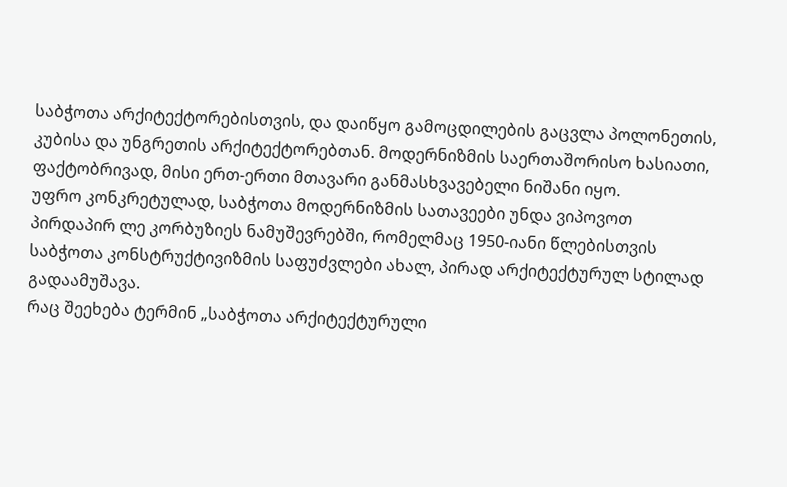საბჭოთა არქიტექტორებისთვის, და დაიწყო გამოცდილების გაცვლა პოლონეთის, კუბისა და უნგრეთის არქიტექტორებთან. მოდერნიზმის საერთაშორისო ხასიათი, ფაქტობრივად, მისი ერთ-ერთი მთავარი განმასხვავებელი ნიშანი იყო.
უფრო კონკრეტულად, საბჭოთა მოდერნიზმის სათავეები უნდა ვიპოვოთ პირდაპირ ლე კორბუზიეს ნამუშევრებში, რომელმაც 1950-იანი წლებისთვის საბჭოთა კონსტრუქტივიზმის საფუძვლები ახალ, პირად არქიტექტურულ სტილად გადაამუშავა.
რაც შეეხება ტერმინ „საბჭოთა არქიტექტურული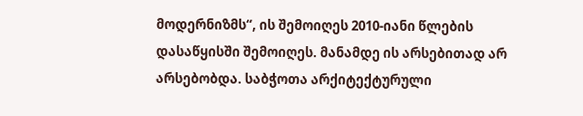მოდერნიზმს“, ის შემოიღეს 2010-იანი წლების დასაწყისში შემოიღეს. მანამდე ის არსებითად არ არსებობდა. საბჭოთა არქიტექტურული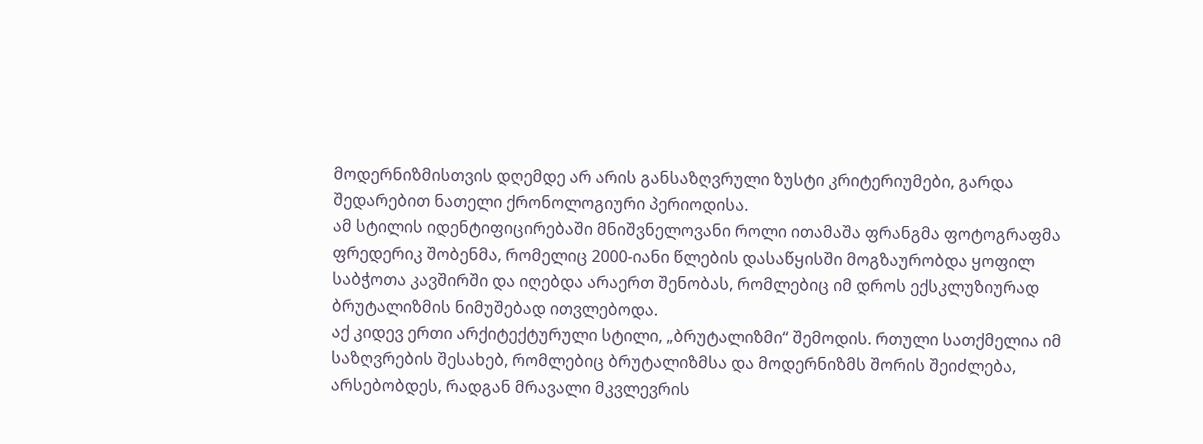მოდერნიზმისთვის დღემდე არ არის განსაზღვრული ზუსტი კრიტერიუმები, გარდა შედარებით ნათელი ქრონოლოგიური პერიოდისა.
ამ სტილის იდენტიფიცირებაში მნიშვნელოვანი როლი ითამაშა ფრანგმა ფოტოგრაფმა ფრედერიკ შობენმა, რომელიც 2000-იანი წლების დასაწყისში მოგზაურობდა ყოფილ საბჭოთა კავშირში და იღებდა არაერთ შენობას, რომლებიც იმ დროს ექსკლუზიურად ბრუტალიზმის ნიმუშებად ითვლებოდა.
აქ კიდევ ერთი არქიტექტურული სტილი, „ბრუტალიზმი“ შემოდის. რთული სათქმელია იმ საზღვრების შესახებ, რომლებიც ბრუტალიზმსა და მოდერნიზმს შორის შეიძლება, არსებობდეს, რადგან მრავალი მკვლევრის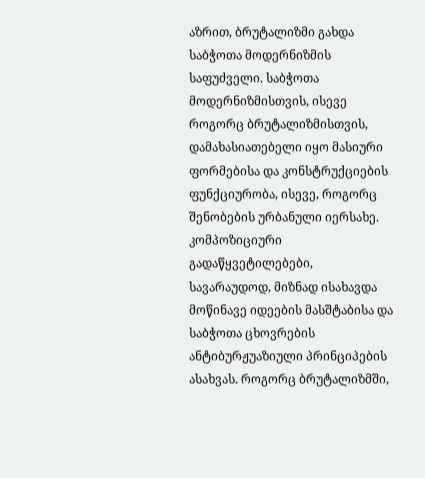აზრით, ბრუტალიზმი გახდა საბჭოთა მოდერნიზმის საფუძველი. საბჭოთა მოდერნიზმისთვის, ისევე როგორც ბრუტალიზმისთვის, დამახასიათებელი იყო მასიური ფორმებისა და კონსტრუქციების ფუნქციურობა, ისევე, როგორც შენობების ურბანული იერსახე. კომპოზიციური გადაწყვეტილებები, სავარაუდოდ, მიზნად ისახავდა მოწინავე იდეების მასშტაბისა და საბჭოთა ცხოვრების ანტიბურჟუაზიული პრინციპების ასახვას. როგორც ბრუტალიზმში,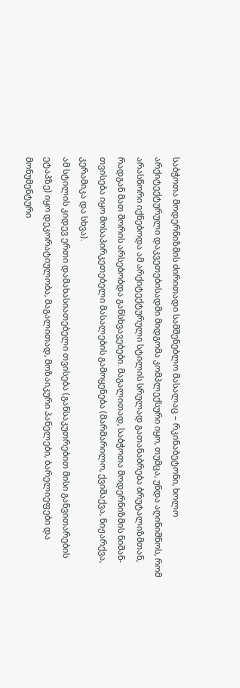საბჭოთა მოდერნიზმის ძირითადი სამშენებლო მასალაც – რკინაბეტონი, ხოლო არქიტექტურული დაკვეთებისადმი მიდგომა კომპლექსური იყო, თუმცა, უნდა აღინიშნოს, რომ არასწორი იქნებოდა ამ არქიტექტურული სტილის სრულად გათანაბრება ბრუტალიზმთან, რადგან მათ შორის არსებობდა განსხვავებები. მაგალითად, საბჭოთა მოდერნიზმის ნიშან-თვისება იყო მოსაპირკეთებელი მასალების გამოყენება (მარმარილო, ქვიშაქვა, ნიჟარქვა, კერამიკა და სხვა).
ამ სტილის კიდევ ერთი დამახასიათებელი თვისება (განსაკუთრებით მისი განვითარების ეტაპზე) იყო დეკორატიულობა, მაგალითად, მოზაიკური პანელები, ბარელიეფები და მონუმენტური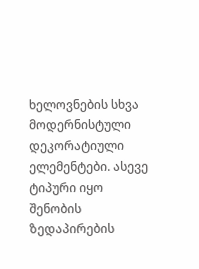ხელოვნების სხვა მოდერნისტული დეკორატიული ელემენტები. ასევე ტიპური იყო შენობის ზედაპირების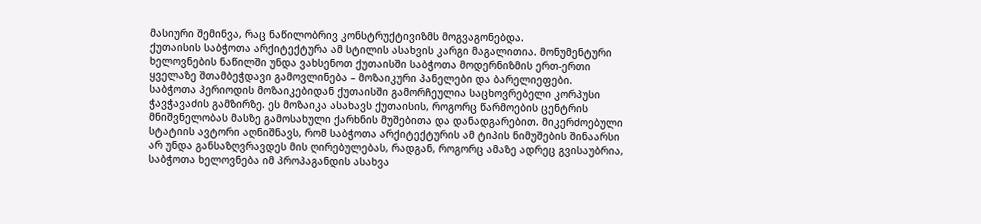მასიური შემინვა, რაც ნაწილობრივ კონსტრუქტივიზმს მოგვაგონებდა.
ქუთაისის საბჭოთა არქიტექტურა ამ სტილის ასახვის კარგი მაგალითია. მონუმენტური ხელოვნების ნაწილში უნდა ვახსენოთ ქუთაისში საბჭოთა მოდერნიზმის ერთ-ერთი ყველაზე შთამბეჭდავი გამოვლინება – მოზაიკური პანელები და ბარელიეფები.
საბჭოთა პერიოდის მოზაიკებიდან ქუთაისში გამორჩეულია საცხოვრებელი კორპუსი ჭავჭავაძის გამზირზე. ეს მოზაიკა ასახავს ქუთაისის, როგორც წარმოების ცენტრის მნიშვნელობას მასზე გამოსახული ქარხნის მუშებითა და დანადგარებით. მიკერძოებული სტატიის ავტორი აღნიშნავს, რომ საბჭოთა არქიტექტურის ამ ტიპის ნიმუშების შინაარსი არ უნდა განსაზღვრავდეს მის ღირებულებას, რადგან, როგორც ამაზე ადრეც გვისაუბრია, საბჭოთა ხელოვნება იმ პროპაგანდის ასახვა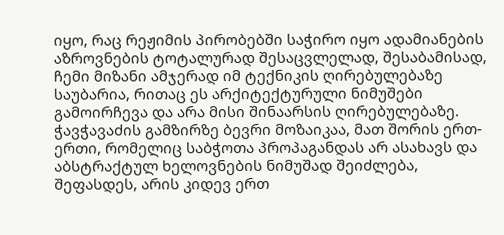იყო, რაც რეჟიმის პირობებში საჭირო იყო ადამიანების აზროვნების ტოტალურად შესაცვლელად, შესაბამისად, ჩემი მიზანი ამჯერად იმ ტექნიკის ღირებულებაზე საუბარია, რითაც ეს არქიტექტურული ნიმუშები გამოირჩევა და არა მისი შინაარსის ღირებულებაზე. ჭავჭავაძის გამზირზე ბევრი მოზაიკაა, მათ შორის ერთ-ერთი, რომელიც საბჭოთა პროპაგანდას არ ასახავს და აბსტრაქტულ ხელოვნების ნიმუშად შეიძლება, შეფასდეს, არის კიდევ ერთ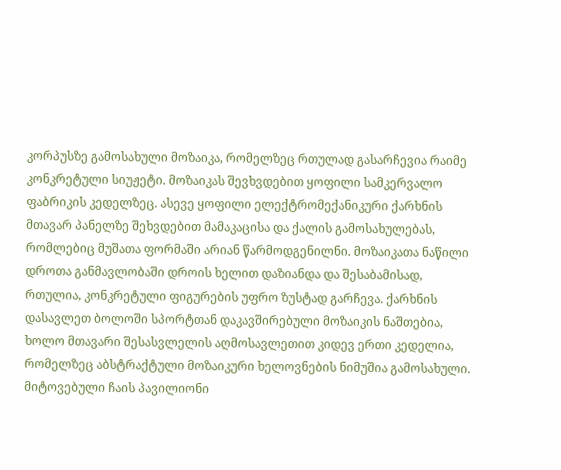კორპუსზე გამოსახული მოზაიკა, რომელზეც რთულად გასარჩევია რაიმე კონკრეტული სიუჟეტი. მოზაიკას შევხვდებით ყოფილი სამკერვალო ფაბრიკის კედელზეც. ასევე ყოფილი ელექტრომექანიკური ქარხნის მთავარ პანელზე შეხვდებით მამაკაცისა და ქალის გამოსახულებას, რომლებიც მუშათა ფორმაში არიან წარმოდგენილნი. მოზაიკათა ნაწილი დროთა განმავლობაში დროის ხელით დაზიანდა და შესაბამისად, რთულია, კონკრეტული ფიგურების უფრო ზუსტად გარჩევა. ქარხნის დასავლეთ ბოლოში სპორტთან დაკავშირებული მოზაიკის ნაშთებია, ხოლო მთავარი შესასვლელის აღმოსავლეთით კიდევ ერთი კედელია, რომელზეც აბსტრაქტული მოზაიკური ხელოვნების ნიმუშია გამოსახული. მიტოვებული ჩაის პავილიონი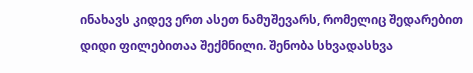ინახავს კიდევ ერთ ასეთ ნამუშევარს, რომელიც შედარებით დიდი ფილებითაა შექმნილი. შენობა სხვადასხვა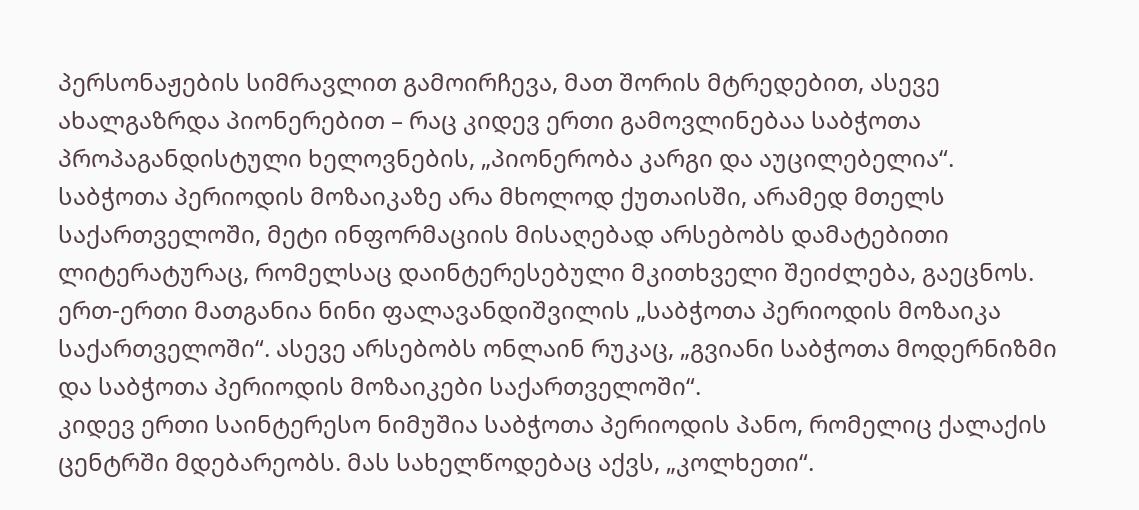პერსონაჟების სიმრავლით გამოირჩევა, მათ შორის მტრედებით, ასევე ახალგაზრდა პიონერებით – რაც კიდევ ერთი გამოვლინებაა საბჭოთა პროპაგანდისტული ხელოვნების, „პიონერობა კარგი და აუცილებელია“. საბჭოთა პერიოდის მოზაიკაზე არა მხოლოდ ქუთაისში, არამედ მთელს საქართველოში, მეტი ინფორმაციის მისაღებად არსებობს დამატებითი ლიტერატურაც, რომელსაც დაინტერესებული მკითხველი შეიძლება, გაეცნოს. ერთ-ერთი მათგანია ნინი ფალავანდიშვილის „საბჭოთა პერიოდის მოზაიკა საქართველოში“. ასევე არსებობს ონლაინ რუკაც, „გვიანი საბჭოთა მოდერნიზმი და საბჭოთა პერიოდის მოზაიკები საქართველოში“.
კიდევ ერთი საინტერესო ნიმუშია საბჭოთა პერიოდის პანო, რომელიც ქალაქის ცენტრში მდებარეობს. მას სახელწოდებაც აქვს, „კოლხეთი“.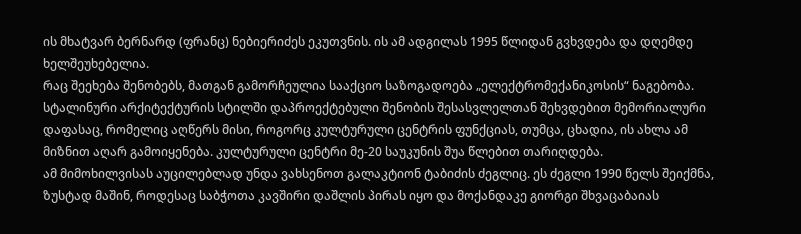ის მხატვარ ბერნარდ (ფრანც) ნებიერიძეს ეკუთვნის. ის ამ ადგილას 1995 წლიდან გვხვდება და დღემდე ხელშეუხებელია.
რაც შეეხება შენობებს, მათგან გამორჩეულია სააქციო საზოგადოება „ელექტრომექანიკოსის“ ნაგებობა. სტალინური არქიტექტურის სტილში დაპროექტებული შენობის შესასვლელთან შეხვდებით მემორიალური დაფასაც, რომელიც აღწერს მისი, როგორც კულტურული ცენტრის ფუნქციას, თუმცა, ცხადია, ის ახლა ამ მიზნით აღარ გამოიყენება. კულტურული ცენტრი მე-20 საუკუნის შუა წლებით თარიღდება.
ამ მიმოხილვისას აუცილებლად უნდა ვახსენოთ გალაკტიონ ტაბიძის ძეგლიც. ეს ძეგლი 1990 წელს შეიქმნა, ზუსტად მაშინ, როდესაც საბჭოთა კავშირი დაშლის პირას იყო და მოქანდაკე გიორგი შხვაცაბაიას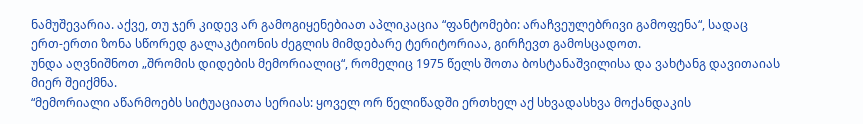ნამუშევარია. აქვე, თუ ჯერ კიდევ არ გამოგიყენებიათ აპლიკაცია “ფანტომები: არაჩვეულებრივი გამოფენა“, სადაც ერთ-ერთი ზონა სწორედ გალაკტიონის ძეგლის მიმდებარე ტერიტორიაა, გირჩევთ გამოსცადოთ.
უნდა აღვნიშნოთ „შრომის დიდების მემორიალიც“, რომელიც 1975 წელს შოთა ბოსტანაშვილისა და ვახტანგ დავითაიას მიერ შეიქმნა.
“მემორიალი აწარმოებს სიტუაციათა სერიას: ყოველ ორ წელიწადში ერთხელ აქ სხვადასხვა მოქანდაკის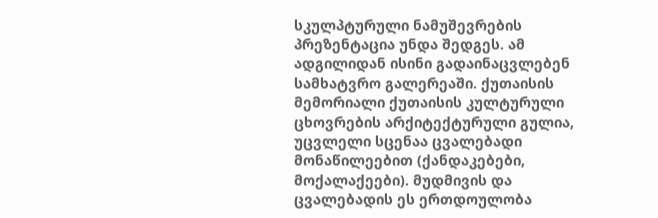სკულპტურული ნამუშევრების პრეზენტაცია უნდა შედგეს. ამ ადგილიდან ისინი გადაინაცვლებენ სამხატვრო გალერეაში. ქუთაისის მემორიალი ქუთაისის კულტურული ცხოვრების არქიტექტურული გულია, უცვლელი სცენაა ცვალებადი მონაწილეებით (ქანდაკებები, მოქალაქეები). მუდმივის და ცვალებადის ეს ერთდოულობა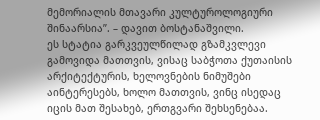მემორიალის მთავარი კულტუროლოგიური შინაარსია”. – დავით ბოსტანაშვილი.
ეს სტატია გარკვეულწილად გზამკვლევი გამოვიდა მათთვის, ვისაც საბჭოთა ქუთაისის არქიტექტურის, ხელოვნების ნიმუშები აინტერესებს, ხოლო მათთვის, ვინც ისედაც იცის მათ შესახებ, ერთგვარი შეხსენებაა.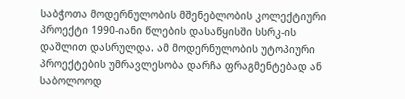საბჭოთა მოდერნულობის მშენებლობის კოლექტიური პროექტი 1990-იანი წლების დასაწყისში სსრკ-ის დაშლით დასრულდა. ამ მოდერნულობის უტოპიური პროექტების უმრავლესობა დარჩა ფრაგმენტებად ან საბოლოოდ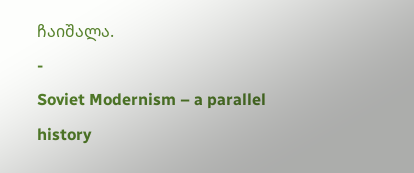ჩაიშალა.
-
Soviet Modernism – a parallel history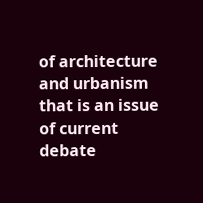of architecture and urbanism that is an issue of current debate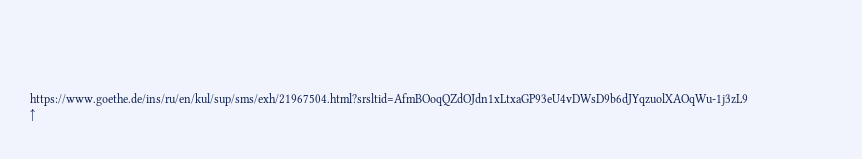https://www.goethe.de/ins/ru/en/kul/sup/sms/exh/21967504.html?srsltid=AfmBOoqQZdOJdn1xLtxaGP93eU4vDWsD9b6dJYqzuolXAOqWu-1j3zL9 ↑